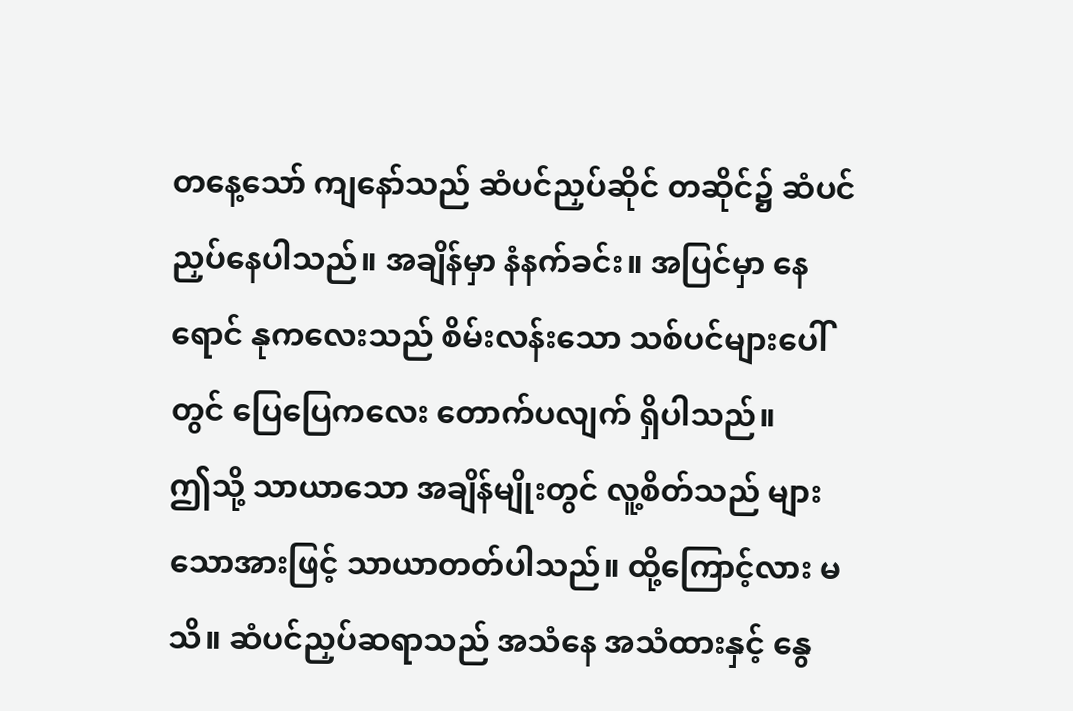တနေ့သော် ကျနော်သည် ဆံပင်ညှပ်ဆိုင် တဆိုင်၌ ဆံပင်ညှပ်နေပါသည်။ အချိန်မှာ နံနက်ခင်း။ အပြင်မှာ နေရောင် နုကလေးသည် စိမ်းလန်းသော သစ်ပင်များပေါ်တွင် ပြေပြေကလေး တောက်ပလျက် ရှိပါသည်။
ဤသို့ သာယာသော အချိန်မျိုးတွင် လူ့စိတ်သည် များသောအားဖြင့် သာယာတတ်ပါသည်။ ထို့ကြောင့်လား မသိ။ ဆံပင်ညှပ်ဆရာသည် အသံနေ အသံထားနှင့် နွေ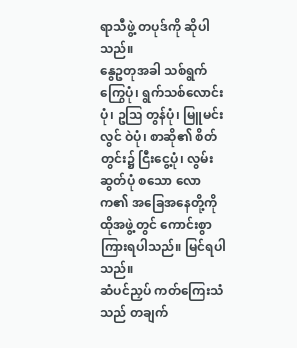ရာသီဖွဲ့ တပုဒ်ကို ဆိုပါသည်။
နွေဥတုအခါ သစ်ရွက်ကြွေပုံ၊ ရွက်သစ်လောင်းပုံ၊ ဥသြ တွန်ပုံ၊ မြူမင်းလွင် ဝဲပုံ၊ စာဆို၏ စိတ်တွင်း၌ ငြီးငွေ့ပုံ၊ လွမ်းဆွတ်ပုံ စသော လောက၏ အခြေအနေတို့ကို ထိုအဖွဲ့တွင် ကောင်းစွာ ကြားရပါသည်။ မြင်ရပါသည်။
ဆံပင်ညှပ် ကတ်ကြေးသံသည် တချက်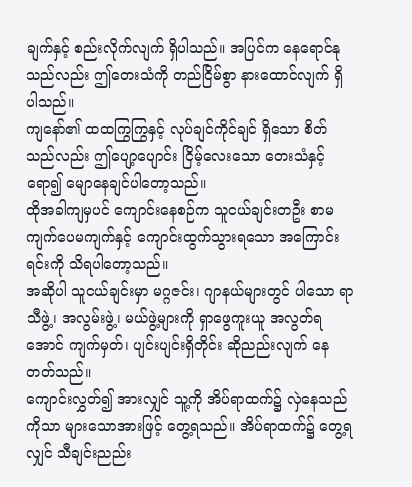ချက်နှင့် စည်းလိုက်လျက် ရှိပါသည်။ အပြင်က နေရောင်နုသည်လည်း ဤတေးသံကို တည်ငြိမ်စွာ နားထောင်လျက် ရှိပါသည်။
ကျနော်၏ ထထကြွကြွနှင့် လုပ်ချင်ကိုင်ချင် ရှိသော စိတ်သည်လည်း ဤပျော့ပျောင်း ငြိမ့်လေးသော တေးသံနှင့် ရော၍ မျောနေချင်ပါတော့သည်။
ထိုအခါကျမှပင် ကျောင်းနေစဉ်က သူငယ်ချင်းတဦး စာမကျက်ပေမကျက်နှင့် ကျောင်းထွက်သွားရသော အကြောင်းရင်းကို သိရပါတော့သည်။
အဆိုပါ သူငယ်ချင်းမှာ မဂ္ဂဇင်း၊ ဂျာနယ်များတွင် ပါသော ရာသီဖွဲ့၊ အလွမ်းဖွဲ့၊ မယ်ဖွဲ့များကို ရှာဖွေကူးယူ အလွတ်ရအောင် ကျက်မှတ်၊ ပျင်းပျင်းရှိတိုင်း ဆိုညည်းလျက် နေတတ်သည်။
ကျောင်းလွှတ်၍ အားလျှင် သူ့ကို အိပ်ရာထက်၌ လှဲနေသည်ကိုသာ များသောအားဖြင့် တွေ့ရသည်။ အိပ်ရာထက်၌ တွေ့ရလျှင် သီချင်းညည်း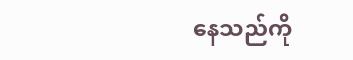နေသည်ကို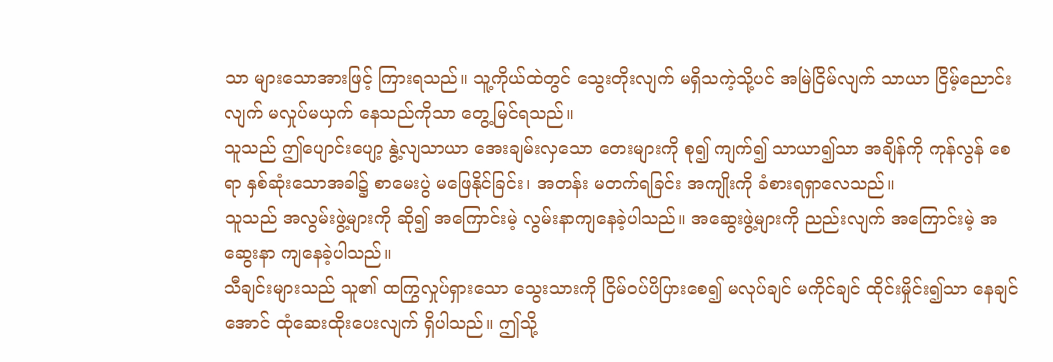သာ များသောအားဖြင့် ကြားရသည်။ သူ့ကိုယ်ထဲတွင် သွေးတိုးလျက် မရှိသကဲ့သို့ပင် အမြဲငြိမ်လျက် သာယာ ငြိမ့်ညောင်းလျက် မလှုပ်မယှက် နေသည်ကိုသာ တွေ့မြင်ရသည်။
သူသည် ဤပျောင်းပျော့ နွဲ့လျသာယာ အေးချမ်းလှသော တေးများကို စု၍ ကျက်၍ သာယာ၍သာ အချိန်ကို ကုန်လွန် စေရာ နှစ်ဆုံးသောအခါ၌ စာမေးပွဲ မဖြေနိုင်ခြင်း၊ အတန်း မတက်ရခြင်း အကျိုးကို ခံစားရရှာလေသည်။
သူသည် အလွမ်းဖွဲ့များကို ဆို၍ အကြောင်းမဲ့ လွမ်းနာကျနေခဲ့ပါသည်။ အဆွေးဖွဲ့များကို ညည်းလျက် အကြောင်းမဲ့ အဆွေးနာ ကျနေခဲ့ပါသည်။
သီချင်းများသည် သူ၏ ထကြွလှုပ်ရှားသော သွေးသားကို ငြိမ်ဝပ်ပိပြားစေ၍ မလုပ်ချင် မကိုင်ချင် ထိုင်းမှိုင်း၍သာ နေချင်အောင် ထုံဆေးထိုးပေးလျက် ရှိပါသည်။ ဤသို့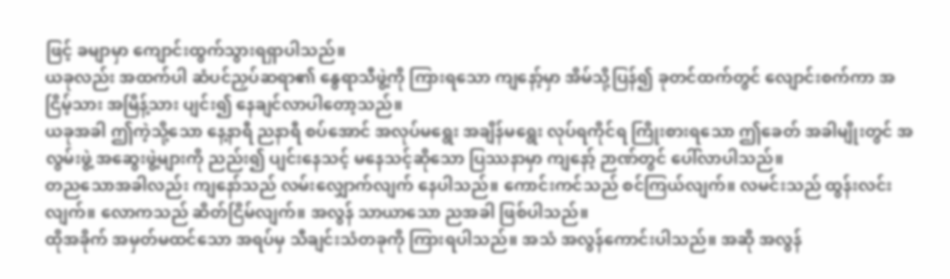ဖြင့် ခမျာမှာ ကျောင်းထွက်သွားရရှာပါသည်။
ယခုလည်း အထက်ပါ ဆံပင်ညှပ်ဆရာ၏ နွေရာသီဖွဲ့ကို ကြားရသော ကျနော့်မှာ အိမ်သို့ပြန်၍ ခုတင်ထက်တွင် လျောင်းစက်ကာ အငြိမ့်သား အမြိန့်သား ပျင်း၍ နေချင်လာပါတော့သည်။
ယခုအခါ ဤကဲ့သို့သော နေ့နာရီ ညနာရီ စပ်အောင် အလုပ်မရွေး အချိန်မရွေး လုပ်ရကိုင်ရ ကြိုးစားရသော ဤခေတ် အခါမျိုးတွင် အလွမ်းဖွဲ့ အဆွေးဖွဲ့များကို ညည်း၍ ပျင်းနေသင့် မနေသင့်ဆိုသော ပြဿနာမှာ ကျနော့် ဉာဏ်တွင် ပေါ်လာပါသည်။
တညသောအခါလည်း ကျနော်သည် လမ်းလျှောက်လျက် နေပါသည်။ ကောင်းကင်သည် စင်ကြယ်လျက်။ လမင်းသည် ထွန်းလင်းလျက်။ လောကသည် ဆိတ်ငြိမ်လျက်။ အလွန် သာယာသော ညအခါ ဖြစ်ပါသည်။
ထိုအခိုက် အမှတ်မထင်သော အရပ်မှ သီချင်းသံတခုကို ကြားရပါသည်။ အသံ အလွန်ကောင်းပါသည်။ အဆို အလွန်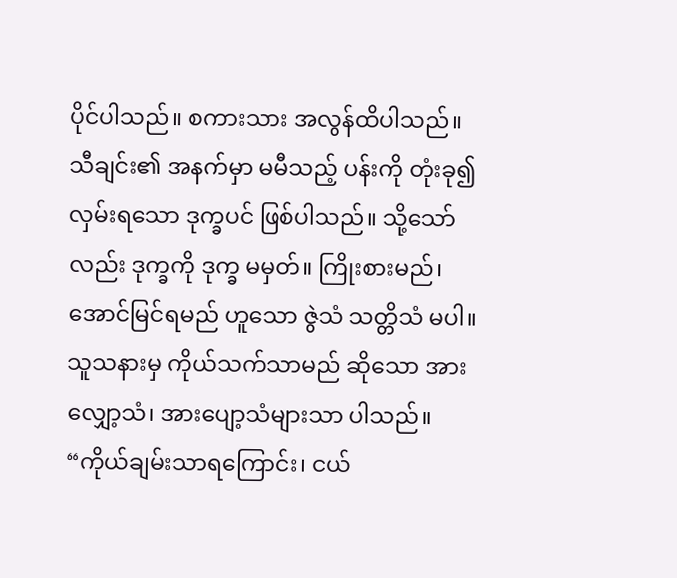ပိုင်ပါသည်။ စကားသား အလွန်ထိပါသည်။
သီချင်း၏ အနက်မှာ မမီသည့် ပန်းကို တုံးခု၍ လှမ်းရသော ဒုက္ခပင် ဖြစ်ပါသည်။ သို့သော်လည်း ဒုက္ခကို ဒုက္ခ မမှတ်။ ကြိုးစားမည်၊ အောင်မြင်ရမည် ဟူသော ဇွဲသံ သတ္တိသံ မပါ။ သူသနားမှ ကိုယ်သက်သာမည် ဆိုသော အားလျှော့သံ၊ အားပျော့သံများသာ ပါသည်။
“ကိုယ်ချမ်းသာရကြောင်း၊ ငယ်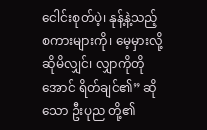ငေါင်းစုတ်ပဲ့၊ နုန့်နဲ့သည့် စကားများကို၊ မေ့မှားလို့ ဆိုမိလျှင်၊ လျှာကိုတိုအောင် ရိတ်ချင်၏” ဆိုသော ဦးပုည တို့၏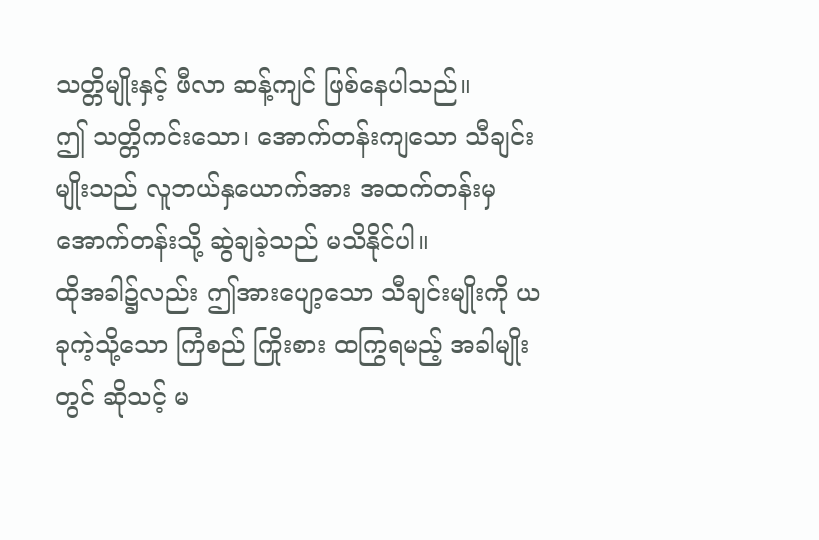သတ္တိမျိုးနှင့် ဖီလာ ဆန့်ကျင် ဖြစ်နေပါသည်။
ဤ သတ္တိကင်းသော၊ အောက်တန်းကျသော သီချင်းမျိုးသည် လူဘယ်နှယောက်အား အထက်တန်းမှ အောက်တန်းသို့ ဆွဲချခဲ့သည် မသိနိုင်ပါ။
ထိုအခါ၌လည်း ဤအားပျော့သော သီချင်းမျိုးကို ယခုကဲ့သို့သော ကြံစည် ကြိုးစား ထကြွရမည့် အခါမျိုးတွင် ဆိုသင့် မ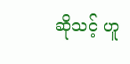ဆိုသင့် ဟူ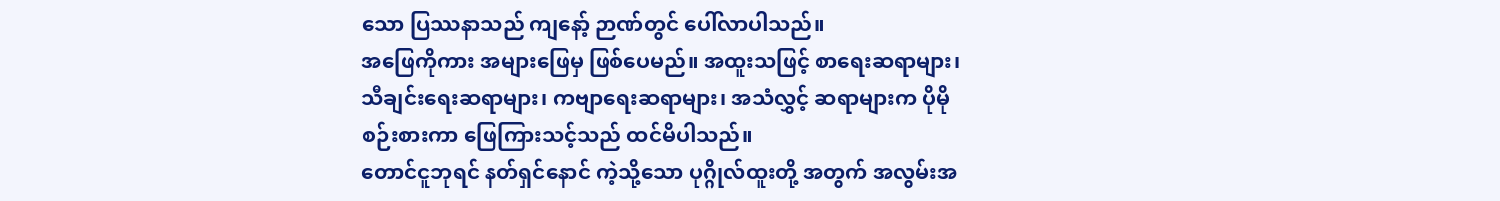သော ပြဿနာသည် ကျနော့် ဉာဏ်တွင် ပေါ်လာပါသည်။
အဖြေကိုကား အများဖြေမှ ဖြစ်ပေမည်။ အထူးသဖြင့် စာရေးဆရာများ၊ သီချင်းရေးဆရာများ၊ ကဗျာရေးဆရာများ၊ အသံလွှင့် ဆရာများက ပိုမိုစဉ်းစားကာ ဖြေကြားသင့်သည် ထင်မိပါသည်။
တောင်ငူဘုရင် နတ်ရှင်နောင် ကဲ့သို့သော ပုဂ္ဂိုလ်ထူးတို့ အတွက် အလွမ်းအ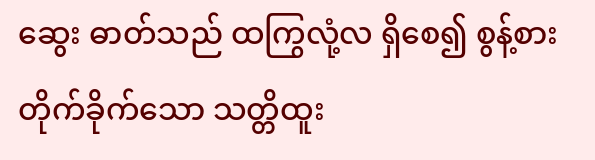ဆွေး ဓာတ်သည် ထကြွလုံ့လ ရှိစေ၍ စွန့်စား တိုက်ခိုက်သော သတ္တိထူး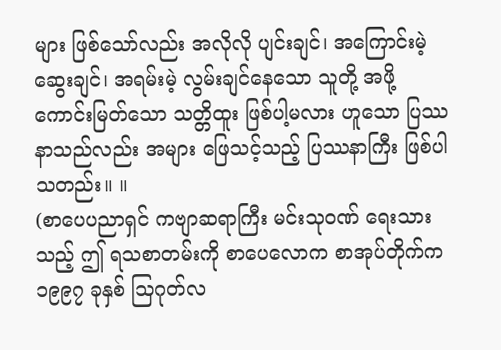များ ဖြစ်သော်လည်း အလိုလို ပျင်းချင်၊ အကြောင်းမဲ့ ဆွေးချင်၊ အရမ်းမဲ့ လွမ်းချင်နေသော သူတို့ အဖို့ ကောင်းမြတ်သော သတ္တိထူး ဖြစ်ပါ့မလား ဟူသော ပြဿနာသည်လည်း အများ ဖြေသင့်သည့် ပြဿနာကြီး ဖြစ်ပါ သတည်း။ ။
(စာပေပညာရှင် ကဗျာဆရာကြီး မင်းသုဝဏ် ရေးသားသည့် ဤ ရသစာတမ်းကို စာပေလောက စာအုပ်တိုက်က ၁၉၉၇ ခုနှစ် သြဂုတ်လ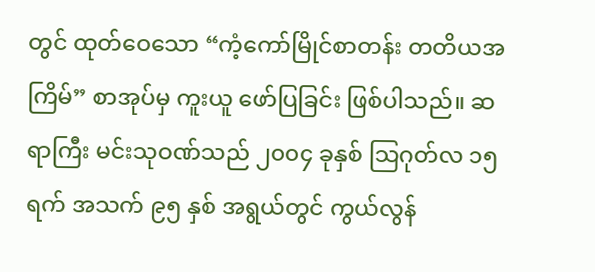တွင် ထုတ်ဝေသော “ကံ့ကော်မြိုင်စာတန်း တတိယအကြိမ်” စာအုပ်မှ ကူးယူ ဖော်ပြခြင်း ဖြစ်ပါသည်။ ဆရာကြီး မင်းသုဝဏ်သည် ၂၀၀၄ ခုနှစ် သြဂုတ်လ ၁၅ ရက် အသက် ၉၅ နှစ် အရွယ်တွင် ကွယ်လွန်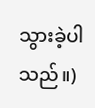သွားခဲ့ပါသည်။)